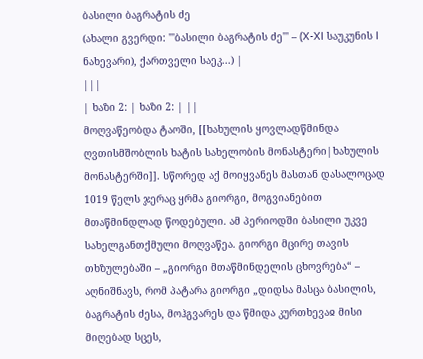ბასილი ბაგრატის ძე
(ახალი გვერდი: '''ბასილი ბაგრატის ძე''' – (X-XI საუკუნის I ნახევარი), ქართველი საეკ...) |
|||
| ხაზი 2: | ხაზი 2: | ||
მოღვაწეობდა ტაოში, [[ხახულის ყოვლადწმინდა ღვთისმშობლის ხატის სახელობის მონასტერი|ხახულის მონასტერში]]. სწორედ აქ მოიყვანეს მასთან დასალოცად 1019 წელს ჯერაც ყრმა გიორგი, მოგვიანებით მთაწმინდლად წოდებული. ამ პერიოდში ბასილი უკვე სახელგანთქმული მოღვაწეა. გიორგი მცირე თავის თხზულებაში – „გიორგი მთაწმინდელის ცხოვრება“ – აღნიშნავს, რომ პატარა გიორგი „დიდსა მასცა ბასილის, ბაგრატის ძესა, მოჰგვარეს და წმიდა კურთხევაჲ მისი მიღებად სცეს,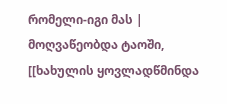რომელი-იგი მას | მოღვაწეობდა ტაოში, [[ხახულის ყოვლადწმინდა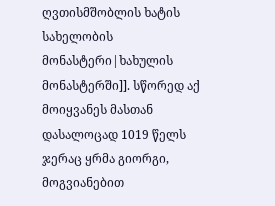ღვთისმშობლის ხატის სახელობის მონასტერი|ხახულის მონასტერში]]. სწორედ აქ მოიყვანეს მასთან დასალოცად 1019 წელს ჯერაც ყრმა გიორგი, მოგვიანებით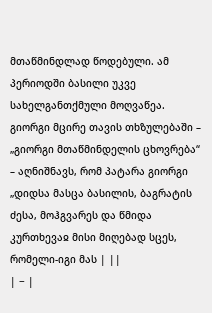მთაწმინდლად წოდებული. ამ პერიოდში ბასილი უკვე სახელგანთქმული მოღვაწეა. გიორგი მცირე თავის თხზულებაში – „გიორგი მთაწმინდელის ცხოვრება“ – აღნიშნავს, რომ პატარა გიორგი „დიდსა მასცა ბასილის, ბაგრატის ძესა, მოჰგვარეს და წმიდა კურთხევაჲ მისი მიღებად სცეს, რომელი-იგი მას | ||
| − |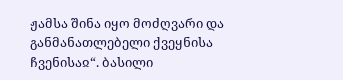ჟამსა შინა იყო მოძღვარი და განმანათლებელი ქვეყნისა ჩვენისაჲ“. ბასილი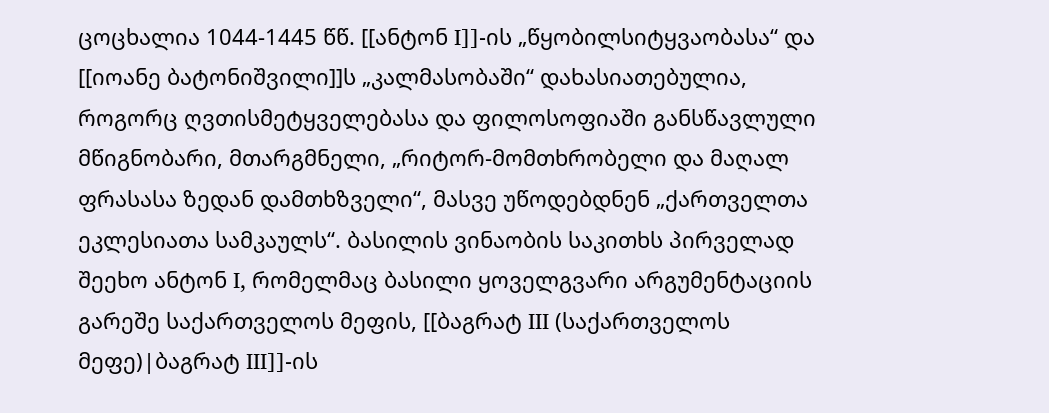ცოცხალია 1044-1445 წწ. [[ანტონ I]]-ის „წყობილსიტყვაობასა“ და [[იოანე ბატონიშვილი]]ს „კალმასობაში“ დახასიათებულია, როგორც ღვთისმეტყველებასა და ფილოსოფიაში განსწავლული მწიგნობარი, მთარგმნელი, „რიტორ-მომთხრობელი და მაღალ ფრასასა ზედან დამთხზველი“, მასვე უწოდებდნენ „ქართველთა ეკლესიათა სამკაულს“. ბასილის ვინაობის საკითხს პირველად შეეხო ანტონ I, რომელმაც ბასილი ყოველგვარი არგუმენტაციის გარეშე საქართველოს მეფის, [[ბაგრატ III (საქართველოს მეფე)|ბაგრატ III]]-ის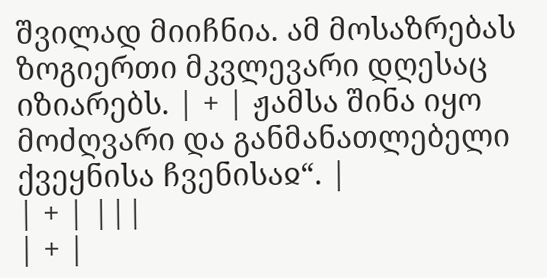შვილად მიიჩნია. ამ მოსაზრებას ზოგიერთი მკვლევარი დღესაც იზიარებს. | + | ჟამსა შინა იყო მოძღვარი და განმანათლებელი ქვეყნისა ჩვენისაჲ“. |
| + | |||
| + |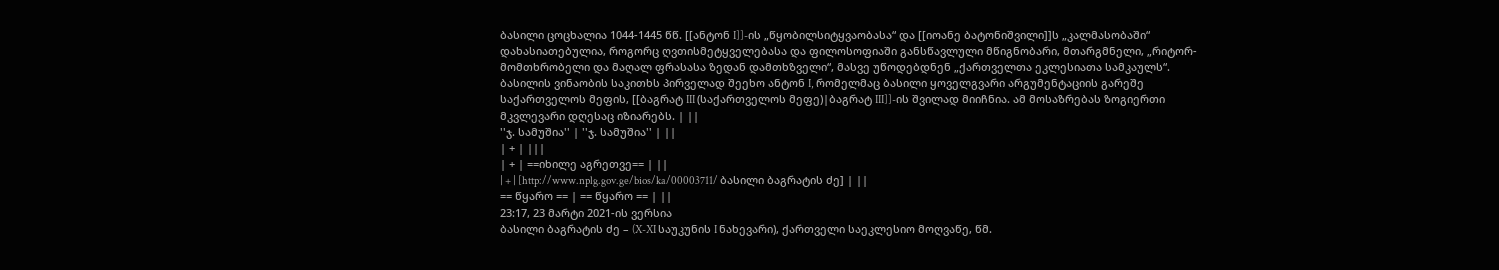ბასილი ცოცხალია 1044-1445 წწ. [[ანტონ I]]-ის „წყობილსიტყვაობასა“ და [[იოანე ბატონიშვილი]]ს „კალმასობაში“ დახასიათებულია, როგორც ღვთისმეტყველებასა და ფილოსოფიაში განსწავლული მწიგნობარი, მთარგმნელი, „რიტორ-მომთხრობელი და მაღალ ფრასასა ზედან დამთხზველი“, მასვე უწოდებდნენ „ქართველთა ეკლესიათა სამკაულს“. ბასილის ვინაობის საკითხს პირველად შეეხო ანტონ I, რომელმაც ბასილი ყოველგვარი არგუმენტაციის გარეშე საქართველოს მეფის, [[ბაგრატ III (საქართველოს მეფე)|ბაგრატ III]]-ის შვილად მიიჩნია. ამ მოსაზრებას ზოგიერთი მკვლევარი დღესაც იზიარებს. | ||
''ჯ. სამუშია'' | ''ჯ. სამუშია'' | ||
| + | |||
| + | ==იხილე აგრეთვე== | ||
| + | [http://www.nplg.gov.ge/bios/ka/00003711/ ბასილი ბაგრატის ძე] | ||
== წყარო == | == წყარო == | ||
23:17, 23 მარტი 2021-ის ვერსია
ბასილი ბაგრატის ძე – (X-XI საუკუნის I ნახევარი), ქართველი საეკლესიო მოღვაწე, წმ.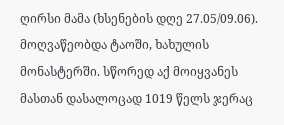ღირსი მამა (ხსენების დღე 27.05/09.06).
მოღვაწეობდა ტაოში, ხახულის მონასტერში. სწორედ აქ მოიყვანეს მასთან დასალოცად 1019 წელს ჯერაც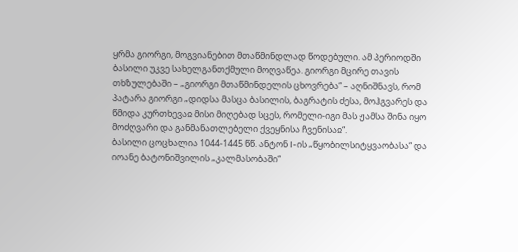ყრმა გიორგი, მოგვიანებით მთაწმინდლად წოდებული. ამ პერიოდში ბასილი უკვე სახელგანთქმული მოღვაწეა. გიორგი მცირე თავის თხზულებაში – „გიორგი მთაწმინდელის ცხოვრება“ – აღნიშნავს, რომ პატარა გიორგი „დიდსა მასცა ბასილის, ბაგრატის ძესა, მოჰგვარეს და წმიდა კურთხევაჲ მისი მიღებად სცეს, რომელი-იგი მას ჟამსა შინა იყო მოძღვარი და განმანათლებელი ქვეყნისა ჩვენისაჲ“.
ბასილი ცოცხალია 1044-1445 წწ. ანტონ I-ის „წყობილსიტყვაობასა“ და იოანე ბატონიშვილის „კალმასობაში“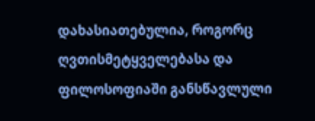დახასიათებულია, როგორც ღვთისმეტყველებასა და ფილოსოფიაში განსწავლული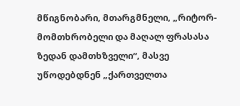მწიგნობარი, მთარგმნელი, „რიტორ-მომთხრობელი და მაღალ ფრასასა ზედან დამთხზველი“, მასვე უწოდებდნენ „ქართველთა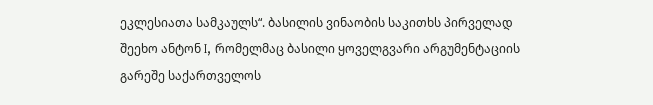ეკლესიათა სამკაულს“. ბასილის ვინაობის საკითხს პირველად შეეხო ანტონ I, რომელმაც ბასილი ყოველგვარი არგუმენტაციის გარეშე საქართველოს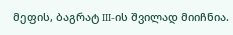მეფის, ბაგრატ III-ის შვილად მიიჩნია.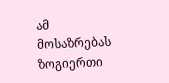ამ მოსაზრებას ზოგიერთი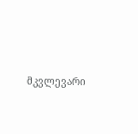მკვლევარი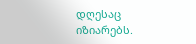დღესაც იზიარებს.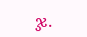ჯ.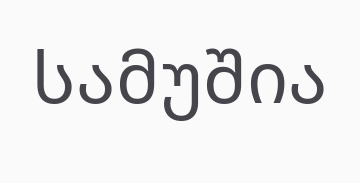სამუშია